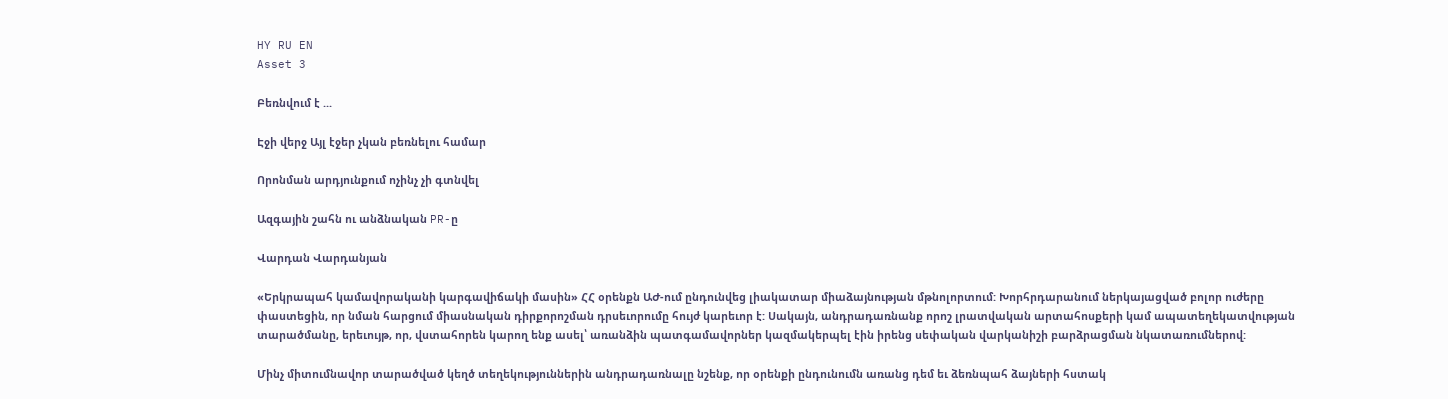HY RU EN
Asset 3

Բեռնվում է ...

Էջի վերջ Այլ էջեր չկան բեռնելու համար

Որոնման արդյունքում ոչինչ չի գտնվել

Ազգային շահն ու անձնական PR-ը

Վարդան Վարդանյան

«Երկրապահ կամավորականի կարգավիճակի մասին» ՀՀ օրենքն ԱԺ-ում ընդունվեց լիակատար միաձայնության մթնոլորտում: Խորհրդարանում ներկայացված բոլոր ուժերը փաստեցին, որ նման հարցում միասնական դիրքորոշման դրսեւորումը հույժ կարեւոր է: Սակայն, անդրադառնանք որոշ լրատվական արտահոսքերի կամ ապատեղեկատվության տարածմանը, երեւույթ, որ, վստահորեն կարող ենք ասել՝ առանձին պատգամավորներ կազմակերպել էին իրենց սեփական վարկանիշի բարձրացման նկատառումներով:

Մինչ միտումնավոր տարածված կեղծ տեղեկություններին անդրադառնալը նշենք, որ օրենքի ընդունումն առանց դեմ եւ ձեռնպահ ձայների հստակ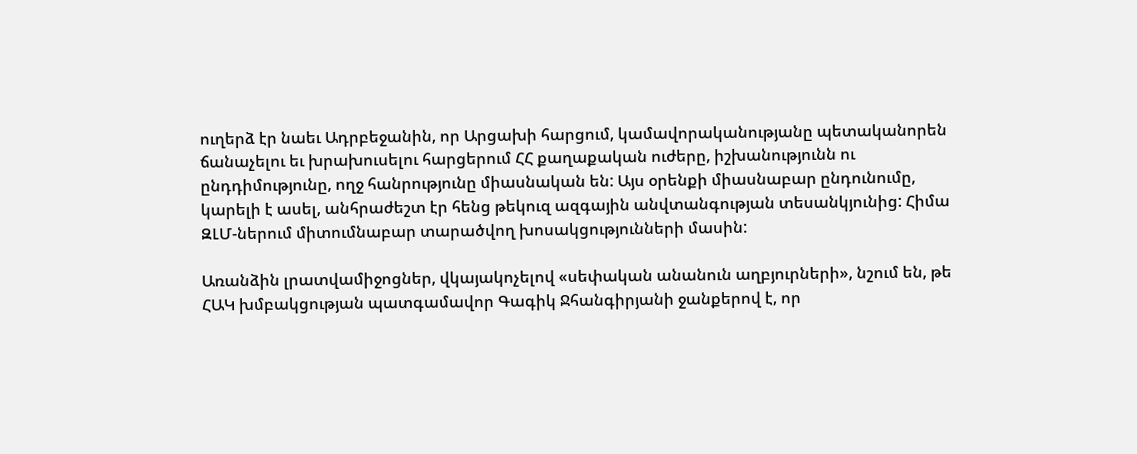ուղերձ էր նաեւ Ադրբեջանին, որ Արցախի հարցում, կամավորականությանը պետականորեն ճանաչելու եւ խրախուսելու հարցերում ՀՀ քաղաքական ուժերը, իշխանությունն ու ընդդիմությունը, ողջ հանրությունը միասնական են: Այս օրենքի միասնաբար ընդունումը, կարելի է ասել, անհրաժեշտ էր հենց թեկուզ ազգային անվտանգության տեսանկյունից: Հիմա ԶԼՄ-ներում միտումնաբար տարածվող խոսակցությունների մասին:

Առանձին լրատվամիջոցներ, վկայակոչելով «սեփական անանուն աղբյուրների», նշում են, թե ՀԱԿ խմբակցության պատգամավոր Գագիկ Ջհանգիրյանի ջանքերով է, որ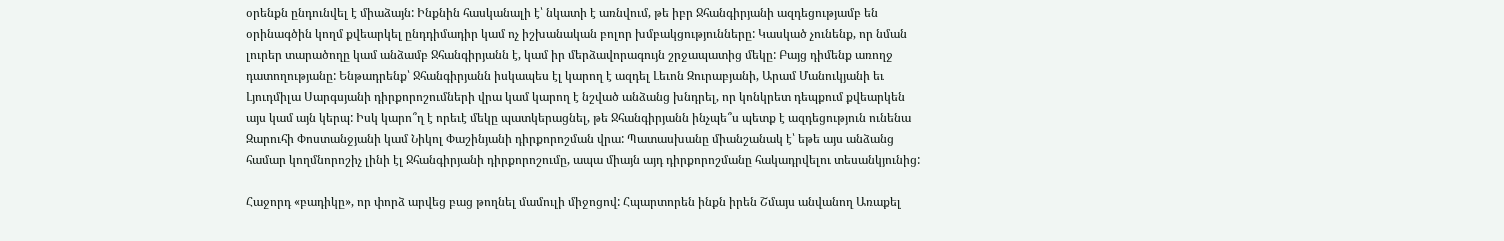օրենքն ընդունվել է միաձայն: Ինքնին հասկանալի է՝ նկատի է առնվում, թե իբր Ջհանգիրյանի ազդեցությամբ են օրինագծին կողմ քվեարկել ընդդիմադիր կամ ոչ իշխանական բոլոր խմբակցությունները: Կասկած չունենք, որ նման լուրեր տարածողը կամ անձամբ Ջհանգիրյանն է, կամ իր մերձավորագույն շրջապատից մեկը: Բայց դիմենք առողջ դատողությանը: Ենթադրենք՝ Ջհանգիրյանն իսկապես էլ կարող է ազդել Լեւոն Զուրաբյանի, Արամ Մանուկյանի եւ Լյուդմիլա Սարգսյանի դիրքորոշումների վրա կամ կարող է նշված անձանց խնդրել, որ կոնկրետ դեպքում քվեարկեն այս կամ այն կերպ: Իսկ կարո՞ղ է որեւէ մեկը պատկերացնել, թե Ջհանգիրյանն ինչպե՞ս պետք է ազդեցություն ունենա Զարուհի Փոստանջյանի կամ Նիկոլ Փաշինյանի դիրքորոշման վրա: Պատասխանը միանշանակ է՝ եթե այս անձանց համար կողմնորոշիչ լինի էլ Ջհանգիրյանի դիրքորոշումը, ապա միայն այդ դիրքորոշմանը հակադրվելու տեսանկյունից:

Հաջորդ «բադիկը», որ փորձ արվեց բաց թողնել մամուլի միջոցով: Հպարտորեն ինքն իրեն Շմայս անվանող Առաքել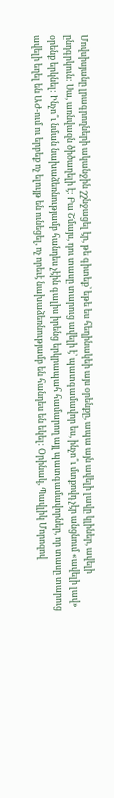Մովսիսյանը լրագրողների ականջին շշնջացել էր, թե գիտեք՝ եթե ես հեղինակեի այս օրենքը, ապա այն ավելի լավը կլիներ, ավելի ընդգրկուն: Սա, առնվազն ծիծաղելի է: Բա Շմայս, դու տասը տարուց ավելի է՝ պատգամավոր ես, ինչո՞ւ մտքովդ չէր անցնում «ավելի լավ» օրենք երկնել: Ինչո՞ւ նման նախաձեռնությամբ հանդես չէին գալիս իրենց երկրապահ համարող այլ պատգամավորներ, որ տասը տարուց ավելի եղել են ԱԺ-ում ու երբեք ոչ ելույթ են ունեցել, ոչ որեւէ նախաձեռնությամբ են հանդես են եկել: Օրինակ, Պավլիկ Մորոզով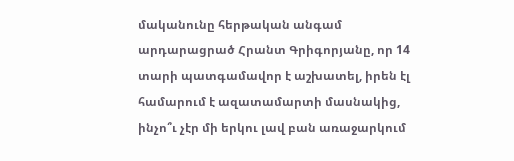մականունը հերթական անգամ արդարացրած Հրանտ Գրիգորյանը, որ 14 տարի պատգամավոր է աշխատել, իրեն էլ համարում է ազատամարտի մասնակից, ինչո՞ւ չէր մի երկու լավ բան առաջարկում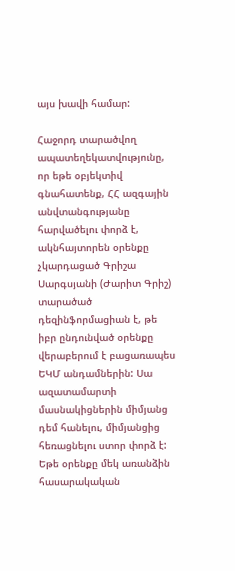այս խավի համար:

Հաջորդ տարածվող ապատեղեկատվությունը, որ եթե օբյեկտիվ գնահատենք, ՀՀ ազգային անվտանգությանը հարվածելու փորձ է, ակնհայտորեն օրենքը չկարդացած Գրիշա Սարգսյանի (Ժարիտ Գրիշ) տարածած դեզինֆորմացիան է, թե իբր ընդունված օրենքը վերաբերում է բացառապես ԵԿՄ անդամներին: Սա ազատամարտի մասնակիցներին միմյանց դեմ հանելու, միմյանցից հեռացնելու ստոր փորձ է: Եթե օրենքը մեկ առանձին հասարակական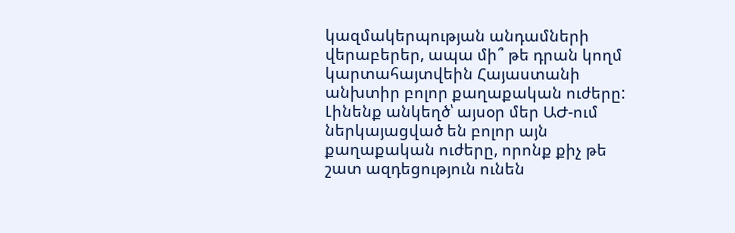կազմակերպության անդամների վերաբերեր, ապա մի՞ թե դրան կողմ կարտահայտվեին Հայաստանի անխտիր բոլոր քաղաքական ուժերը: Լինենք անկեղծ՝ այսօր մեր ԱԺ-ում ներկայացված են բոլոր այն քաղաքական ուժերը, որոնք քիչ թե շատ ազդեցություն ունեն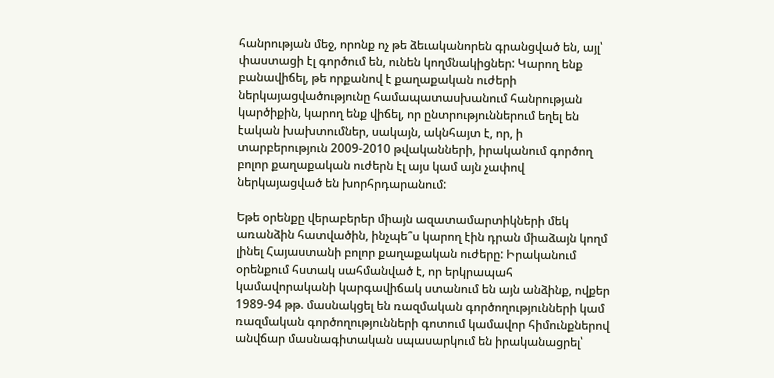հանրության մեջ, որոնք ոչ թե ձեւականորեն գրանցված են, այլ՝ փաստացի էլ գործում են, ունեն կողմնակիցներ: Կարող ենք բանավիճել, թե որքանով է քաղաքական ուժերի ներկայացվածությունը համապատասխանում հանրության կարծիքին, կարող ենք վիճել, որ ընտրություններում եղել են էական խախտումներ, սակայն, ակնհայտ է, որ, ի տարբերություն 2009-2010 թվականների, իրականում գործող բոլոր քաղաքական ուժերն էլ այս կամ այն չափով ներկայացված են խորհրդարանում:

Եթե օրենքը վերաբերեր միայն ազատամարտիկների մեկ առանձին հատվածին, ինչպե՞ս կարող էին դրան միաձայն կողմ լինել Հայաստանի բոլոր քաղաքական ուժերը: Իրականում օրենքում հստակ սահմանված է, որ երկրապահ կամավորականի կարգավիճակ ստանում են այն անձինք, ովքեր 1989-94 թթ. մասնակցել են ռազմական գործողությունների կամ ռազմական գործողությունների գոտում կամավոր հիմունքներով անվճար մասնագիտական սպասարկում են իրականացրել՝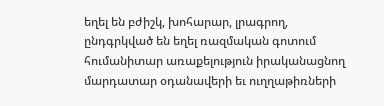եղել են բժիշկ, խոհարար, լրագրող, ընդգրկված են եղել ռազմական գոտում հումանիտար առաքելություն իրականացնող մարդատար օդանավերի եւ ուղղաթիռների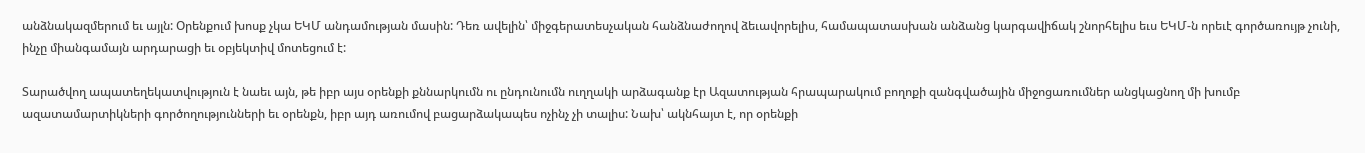անձնակազմերում եւ այլն: Օրենքում խոսք չկա ԵԿՄ անդամության մասին: Դեռ ավելին՝ միջգերատեսչական հանձնաժողով ձեւավորելիս, համապատասխան անձանց կարգավիճակ շնորհելիս եւս ԵԿՄ-ն որեւէ գործառույթ չունի, ինչը միանգամայն արդարացի եւ օբյեկտիվ մոտեցում է:

Տարածվող ապատեղեկատվություն է նաեւ այն, թե իբր այս օրենքի քննարկումն ու ընդունումն ուղղակի արձագանք էր Ազատության հրապարակում բողոքի զանգվածային միջոցառումներ անցկացնող մի խումբ ազատամարտիկների գործողությունների եւ օրենքն, իբր այդ առումով բացարձակապես ոչինչ չի տալիս: Նախ՝ ակնհայտ է, որ օրենքի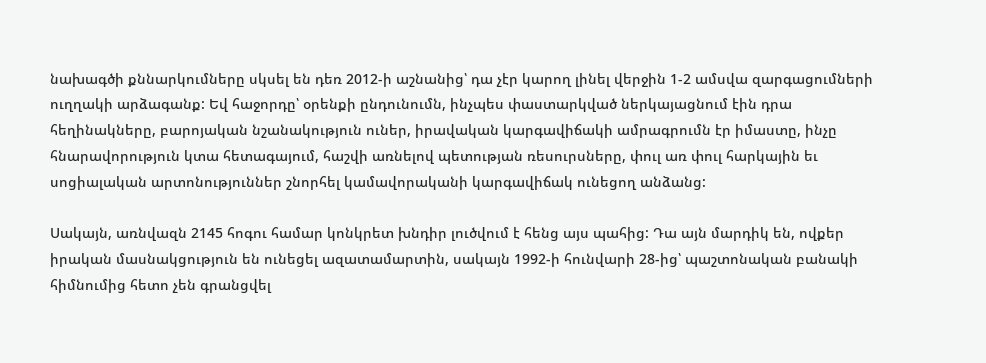նախագծի քննարկումները սկսել են դեռ 2012-ի աշնանից՝ դա չէր կարող լինել վերջին 1-2 ամսվա զարգացումների ուղղակի արձագանք: Եվ հաջորդը՝ օրենքի ընդունումն, ինչպես փաստարկված ներկայացնում էին դրա հեղինակները, բարոյական նշանակություն ուներ, իրավական կարգավիճակի ամրագրումն էր իմաստը, ինչը հնարավորություն կտա հետագայում, հաշվի առնելով պետության ռեսուրսները, փուլ առ փուլ հարկային եւ սոցիալական արտոնություններ շնորհել կամավորականի կարգավիճակ ունեցող անձանց:

Սակայն, առնվազն 2145 հոգու համար կոնկրետ խնդիր լուծվում է հենց այս պահից: Դա այն մարդիկ են, ովքեր իրական մասնակցություն են ունեցել ազատամարտին, սակայն 1992-ի հունվարի 28-ից՝ պաշտոնական բանակի հիմնումից հետո չեն գրանցվել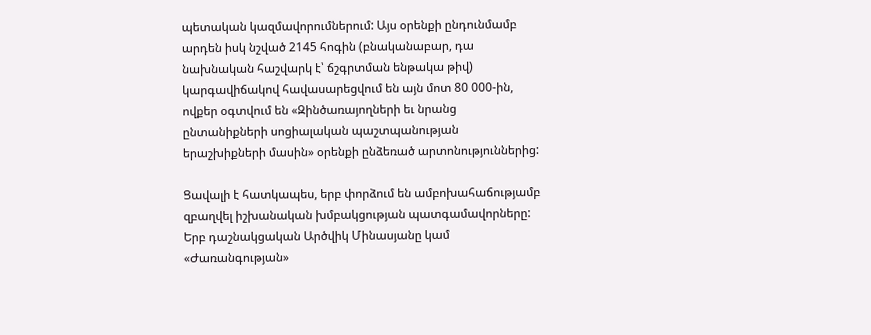պետական կազմավորումներում: Այս օրենքի ընդունմամբ արդեն իսկ նշված 2145 հոգին (բնականաբար, դա նախնական հաշվարկ է՝ ճշգրտման ենթակա թիվ) կարգավիճակով հավասարեցվում են այն մոտ 80 000-ին, ովքեր օգտվում են «Զինծառայողների եւ նրանց ընտանիքների սոցիալական պաշտպանության երաշխիքների մասին» օրենքի ընձեռած արտոնություններից:

Ցավալի է հատկապես, երբ փորձում են ամբոխահաճությամբ զբաղվել իշխանական խմբակցության պատգամավորները: Երբ դաշնակցական Արծվիկ Մինասյանը կամ «Ժառանգության»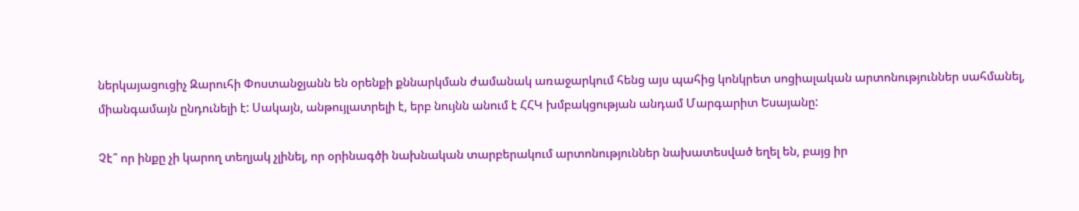ներկայացուցիչ Զարուհի Փոստանջյանն են օրենքի քննարկման ժամանակ առաջարկում հենց այս պահից կոնկրետ սոցիալական արտոնություններ սահմանել, միանգամայն ընդունելի է: Սակայն, անթույլատրելի է, երբ նույնն անում է ՀՀԿ խմբակցության անդամ Մարգարիտ Եսայանը:

Չէ՞ որ ինքը չի կարող տեղյակ չլինել, որ օրինագծի նախնական տարբերակում արտոնություններ նախատեսված եղել են, բայց իր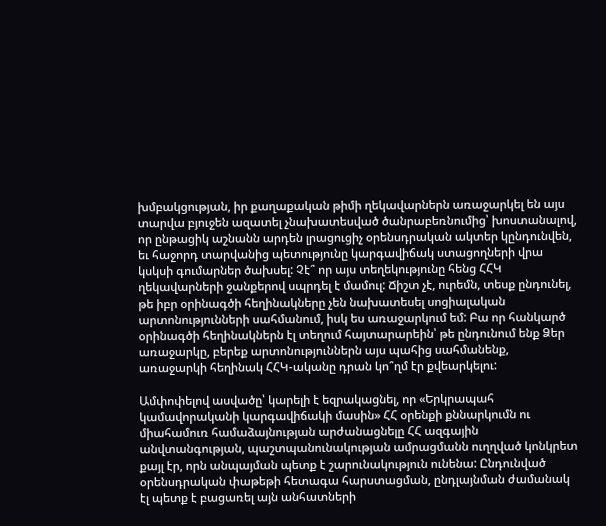խմբակցության, իր քաղաքական թիմի ղեկավարներն առաջարկել են այս տարվա բյուջեն ազատել չնախատեսված ծանրաբեռնումից՝ խոստանալով, որ ընթացիկ աշնանն արդեն լրացուցիչ օրենսդրական ակտեր կընդունվեն, եւ հաջորդ տարվանից պետությունը կարգավիճակ ստացողների վրա կսկսի գումարներ ծախսել: Չէ՞ որ այս տեղեկությունը հենց ՀՀԿ ղեկավարների ջանքերով սպրդել է մամուլ: Ճիշտ չէ, ուրեմն, տեսք ընդունել, թե իբր օրինագծի հեղինակները չեն նախատեսել սոցիալական արտոնությունների սահմանում, իսկ ես առաջարկում եմ: Բա որ հանկարծ օրինագծի հեղինակներն էլ տեղում հայտարարեին՝ թե ընդունում ենք Ձեր առաջարկը, բերեք արտոնություններն այս պահից սահմանենք, առաջարկի հեղինակ ՀՀԿ-ականը դրան կո՞ղմ էր քվեարկելու:

Ամփոփելով ասվածը՝ կարելի է եզրակացնել, որ «Երկրապահ կամավորականի կարգավիճակի մասին» ՀՀ օրենքի քննարկումն ու միահամուռ համաձայնության արժանացնելը ՀՀ ազգային անվտանգության, պաշտպանունակության ամրացմանն ուղղված կոնկրետ քայլ էր, որն անպայման պետք է շարունակություն ունենա: Ընդունված օրենսդրական փաթեթի հետագա հարստացման, ընդլայնման ժամանակ էլ պետք է բացառել այն անհատների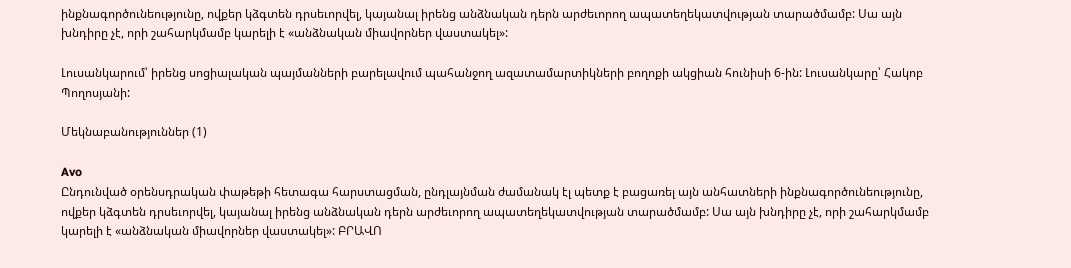ինքնագործունեությունը, ովքեր կձգտեն դրսեւորվել, կայանալ իրենց անձնական դերն արժեւորող ապատեղեկատվության տարածմամբ: Սա այն խնդիրը չէ, որի շահարկմամբ կարելի է «անձնական միավորներ վաստակել»:

Լուսանկարում՝ իրենց սոցիալական պայմանների բարելավում պահանջող ազատամարտիկների բողոքի ակցիան հունիսի 6-ին: Լուսանկարը՝ Հակոբ Պողոսյանի:

Մեկնաբանություններ (1)

Avo
Ընդունված օրենսդրական փաթեթի հետագա հարստացման, ընդլայնման ժամանակ էլ պետք է բացառել այն անհատների ինքնագործունեությունը, ովքեր կձգտեն դրսեւորվել, կայանալ իրենց անձնական դերն արժեւորող ապատեղեկատվության տարածմամբ: Սա այն խնդիրը չէ, որի շահարկմամբ կարելի է «անձնական միավորներ վաստակել»: ԲՐԱՎՈ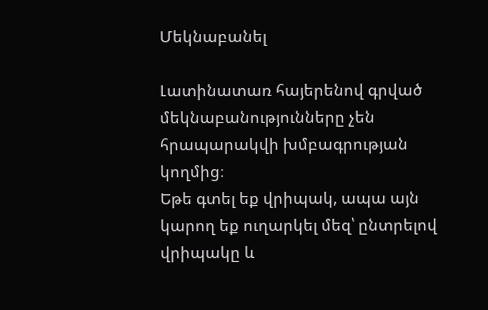Մեկնաբանել

Լատինատառ հայերենով գրված մեկնաբանությունները չեն հրապարակվի խմբագրության կողմից։
Եթե գտել եք վրիպակ, ապա այն կարող եք ուղարկել մեզ՝ ընտրելով վրիպակը և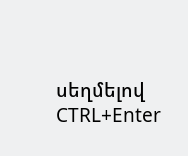սեղմելով CTRL+Enter